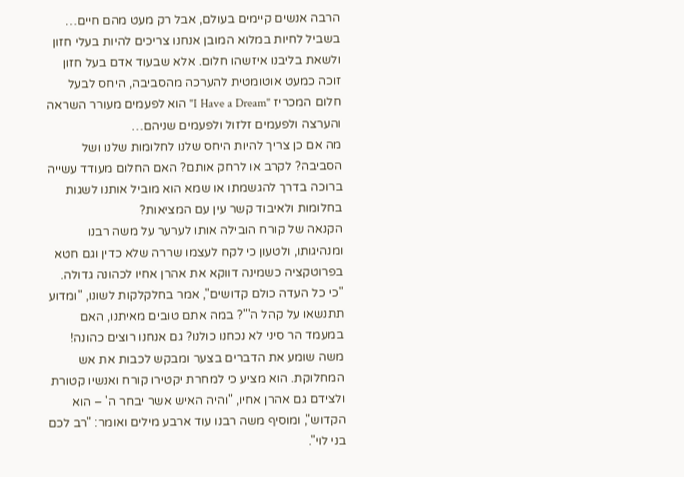הרבה אנשים קיימים בעולם, אבל רק מעט מהם חיים… בשביל לחיות במלוא המובן אנחנו צריכים להיות בעלי חזון ולשאת בליבנו איזשהו חלום. אלא שבעוד אדם בעל חזון זוכה כמעט אוטומטית להערכה מהסביבה, היחס לבעל חלום המכריז "I Have a Dream" הוא לפעמים מעורר השראה והערצה ולפעמים זלזול ולפעמים שניהם…
מה אם כן צריך להיות היחס שלנו לחלומות שלנו ושל הסביבה? לקרב או לרחק אותם? האם החלום מעודד עשייה ברוכה בדרך להגשמתו או שמא הוא מוביל אותנו לשגות בחלומות ולאיבוד קשר עין עם המציאות?
הקנאה של קורח הובילה אותו לערער על משה רבנו ומנהיגותו, ולטעון כי לקח לעצמו שררה שלא כדין וגם חטא בפרוטקציה כשמינה דווקא את אהרן אחיו לכהונה גדולה. "כי כל העדה כולם קדושים", אמר בחלקלקות לשונו, "ומדוע תתנשאו על קהל ה'"? במה אתם טובים מאיתנו, האם במעמד הר סיני לא נכחנו כולנו? גם אנחנו רוצים כהונה!
משה שומע את הדברים בצער ומבקש לכבות את אש המחלוקת. הוא מציע כי למחרת יקטירו קורח ואנשיו קטורת ולצידם גם אהרן אחיו, "והיה האיש אשר יבחר ה' – הוא הקדוש", ומוסיף משה רבנו עוד ארבע מילים ואומר: "רב לכם בני לוי".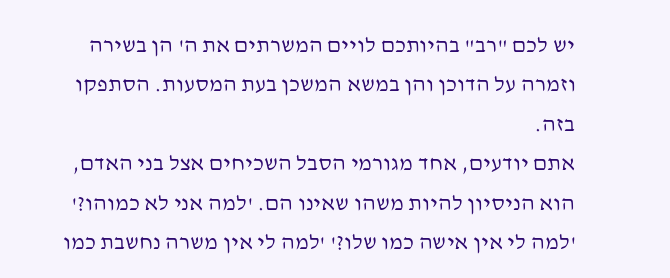יש לכם "רב" בהיותכם לויים המשרתים את ה' הן בשירה וזמרה על הדוכן והן במשא המשכן בעת המסעות. הסתפקו בזה.
אתם יודעים, אחד מגורמי הסבל השכיחים אצל בני האדם, הוא הניסיון להיות משהו שאינו הם. 'למה אני לא כמוהו?' 'למה לי אין אישה כמו שלו?' 'למה לי אין משרה נחשבת כמו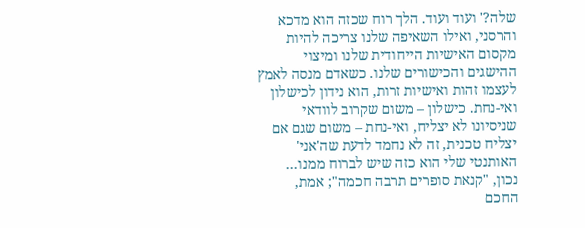שלה?' ועוד ועוד. הלך רוח שכזה הוא מדכא והרסני, ואילו השאיפה שלנו צריכה להיות מקסום האישיות הייחודית שלנו ומיצוי ההישגים והכישורים שלנו. כשאדם מנסה לאמץ לעצמו זהות ואישיות זרות, הוא נידון לכישלון ואי-נחת. כישלון – משום שקרוב לוודאי שניסיונו לא יצליח, ואי-נחת – משום שגם אם יצליח טכנית, זה לא נחמד לדעת שה'אני' האותנטי שלי הוא כזה שיש לברוח ממנו…
נכון, "קנאת סופרים תרבה חכמה"; אמת, החכם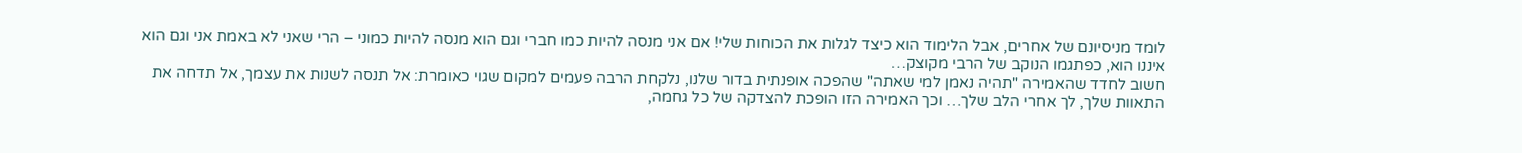לומד מניסיונם של אחרים, אבל הלימוד הוא כיצד לגלות את הכוחות שלי! אם אני מנסה להיות כמו חברי וגם הוא מנסה להיות כמוני – הרי שאני לא באמת אני וגם הוא איננו הוא, כפתגמו הנוקב של הרבי מקוצק…
חשוב לחדד שהאמירה "תהיה נאמן למי שאתה" שהפכה אופנתית בדור שלנו, נלקחת הרבה פעמים למקום שגוי כאומרת: אל תנסה לשנות את עצמך, אל תדחה את התאוות שלך, לך אחרי הלב שלך… וכך האמירה הזו הופכת להצדקה של כל גחמה,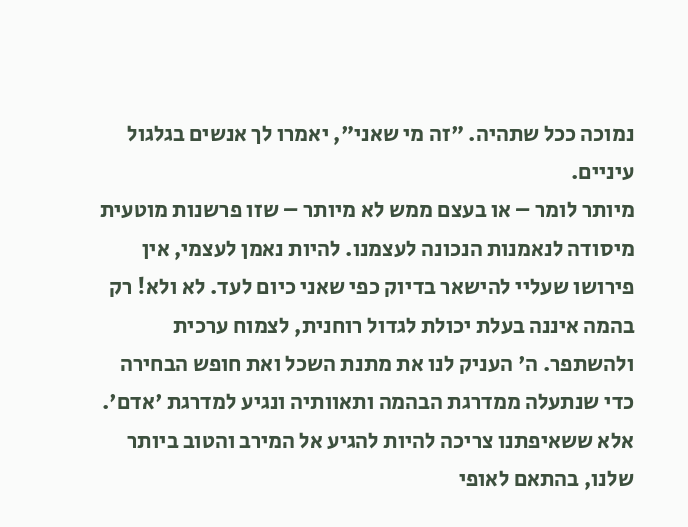נמוכה ככל שתהיה. "זה מי שאני", יאמרו לך אנשים בגלגול עיניים.
מיותר לומר – או בעצם ממש לא מיותר – שזו פרשנות מוטעית מיסודה לנאמנות הנכונה לעצמנו. להיות נאמן לעצמי, אין פירושו שעליי להישאר בדיוק כפי שאני כיום לעד. לא ולא! רק בהמה איננה בעלת יכולת לגדול רוחנית, לצמוח ערכית ולהשתפר. ה' העניק לנו את מתנת השכל ואת חופש הבחירה כדי שנתעלה ממדרגת הבהמה ותאוותיה ונגיע למדרגת 'אדם'. אלא ששאיפתנו צריכה להיות להגיע אל המירב והטוב ביותר שלנו, בהתאם לאופי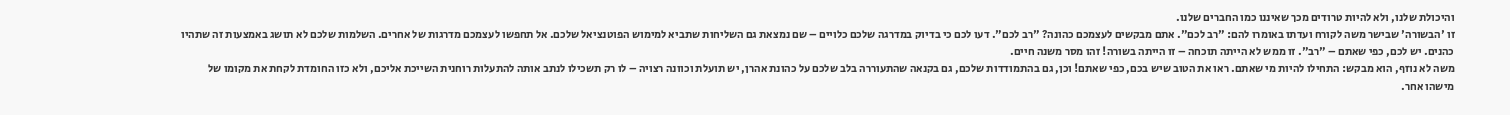והיכולת שלנו, ולא להיות טרודים מכך שאיננו כמו החברים שלנו.
זו 'הבשורה' שבישר משה לקורח ועדתו באומרו להם: "רב לכם". אתם מבקשים לעצמכם כהונה? "רב לכם". דעו לכם כי בדיוק במדרגה שלכם כלויים – שם נמצאת גם השליחות שתביא למימוש הפוטנציאל שלכם. אל תחפשו לעצמכם מדרגות של אחרים. השלמות שלכם לא תושג באמצעות זה שתהיו כהנים. יש לכם, כפי שאתם – "רב". זו ממש לא הייתה תוכחה – זו הייתה בשורה! זהו מסר משנה חיים.
משה לא נוזף, הוא מבקש: התחילו להיות מי שאתם. ראו את הטוב שיש בכם, כפי שאתם! וכן, גם בהתמודדות שלכם, גם בקנאה שהתעוררה בלב שלכם על כהונת אהרן, יש תועלת וכוונה רצויה – לו רק תשכילו לנתב אותה להתעלות רוחנית השייכת אליכם, ולא כזו החומדת לקחת את מקומו של מישהו אחר.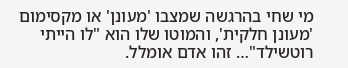מי שחי בהרגשה שמצבו 'מעונן' או מקסימום 'מעונן חלקית', והמוטו שלו הוא "לו הייתי רוטשילד"… זהו אדם אומלל.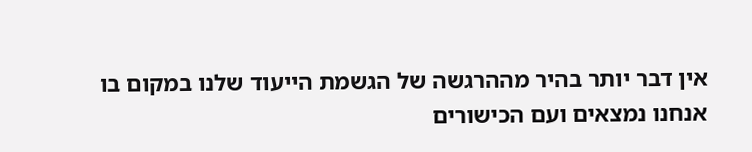אין דבר יותר בהיר מההרגשה של הגשמת הייעוד שלנו במקום בו אנחנו נמצאים ועם הכישורים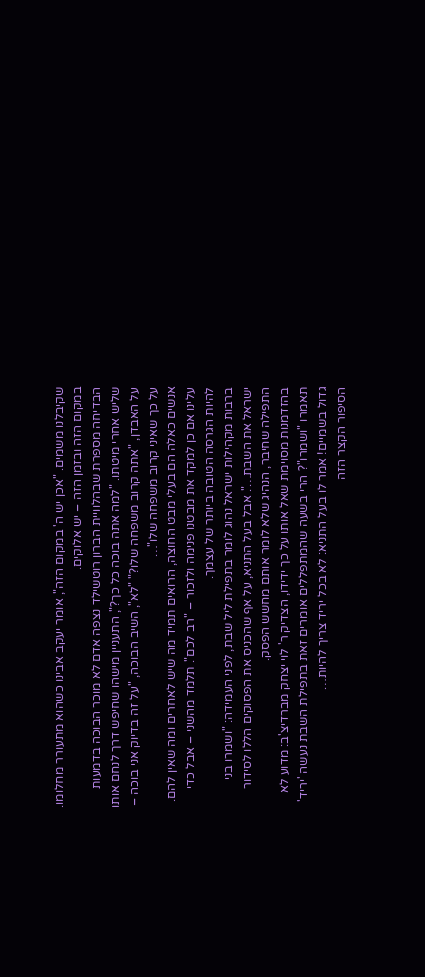שקיבלנו משמים. "אכן יש ה' במקום הזה", אומר יעקב אבינו כשהוא מתעורר מחלומו. במקום הזה ובזמן הזה – יש אלוקים.
הבדיחה מספרת שבהלוויית הברון רוטשילד נצפה אדם לא מוכר הבוכה בדמעות שליש אחרי מיטתו. "למה אתה בוכה כל כך?", התעניין מישהו שחיפש דרך לנחם אותו על האבדן, "אתה קרוב משפחה שלו?" "לא", השיב הבוכה, "על זה בדיוק אני בוכה – על כך שאיני קרוב משפחה שלו"…
אנשים כאלה הם בעלי מבט החוצה, הרואים תמיד מה שיש לאחרים ומה שאין להם. עלינו אם כן למקד את מבטנו פנימה ולזכור – "רב לכם". תלמד מהשני – אבל כדי להיות הגרסה הטובה ביותר של עצמך.
ברבות מקהילות ישראל נהוג לומר בתפילת ליל שבת, לפני העמידה: "ושמרו בני ישראל את השבת…". אבל בעל התניא, על אף שהכניס את הפסוקים הללו לסידור התפילה שחיבר, הנהיג שלא לומר אותם מחשש הפסק.
בהזדמנות מסוימת שאל אותו על כך ידידו, הצדיק ר' לוי יצחק מברדיצ'ב: מדוע לא תאמרו "ושמרו"? הרי בשעה שהמתפללים אומרים זאת בתפילת השבת נעשה 'יריד' גדול בשמיים! אמר לו בעל התניא: לא בכל יריד צריך להיות…
הסיפור הקצר הזה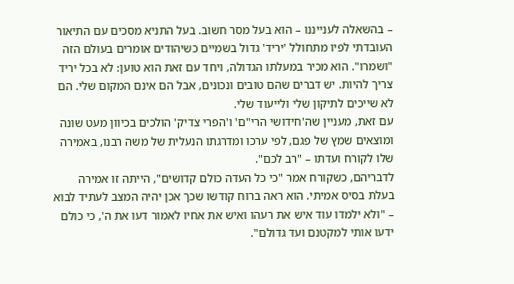– בהשאלה לענייננו – הוא בעל מסר חשוב. בעל התניא מסכים עם התיאור העובדתי לפיו מתחולל 'יריד' גדול בשמיים כשיהודים אומרים בעולם הזה "ושמרו". הוא מכיר במעלתו הגדולה, ויחד עם זאת הוא טוען: לא בכל יריד צריך להיות. יש דברים שהם טובים ונכונים, אבל הם אינם המקום שלי. הם לא שייכים לתיקון שלי ולייעוד שלי.
עם זאת, מעניין שה'חידושי הרי"ם' ו'הפרי צדיק' הולכים בכיוון מעט שונה ומוצאים שמץ של פגם, לפי ערכו ומדרגתו הנעלית של משה רבנו, באמירה שלו לקורח ועדתו – "רב לכם".
לדבריהם, כשקורח אמר "כי כל העדה כולם קדושים", הייתה זו אמירה בעלת בסיס אמיתי. הוא ראה ברוח קודשו שכך אכן יהיה המצב לעתיד לבוא – "ולא ילמדו עוד איש את רעהו ואיש את אחיו לאמור דעו את ה', כי כולם ידעו אותי למקטנם ועד גדולם".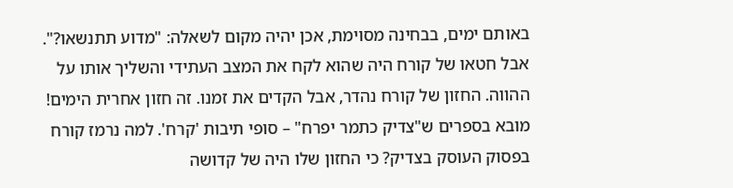באותם ימים, בבחינה מסוימת, אכן יהיה מקום לשאלה: "מדוע תתנשאו?". אבל חטאו של קורח היה שהוא לקח את המצב העתידי והשליך אותו על ההווה. החזון של קורח נהדר, אבל הקדים את זמנו. זה חזון אחרית הימים!
מובא בספרים ש"צדיק כתמר יפרח" – סופי תיבות 'קרח'. למה נרמז קורח בפסוק העוסק בצדיק? כי החזון שלו היה של קדושה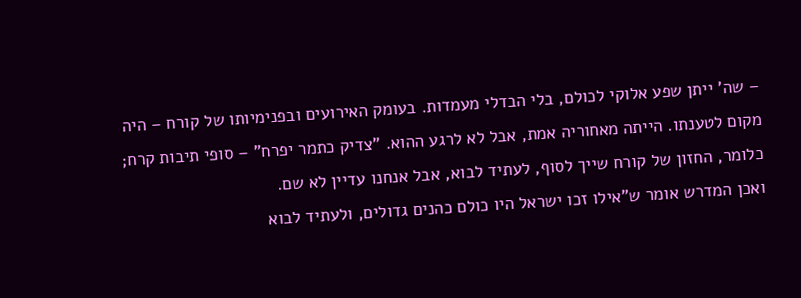– שה' ייתן שפע אלוקי לכולם, בלי הבדלי מעמדות. בעומק האירועים ובפנימיותו של קורח – היה מקום לטענתו. הייתה מאחוריה אמת, אבל לא לרגע ההוא. "צדיק כתמר יפרח" – סופי תיבות קרח; כלומר, החזון של קורח שייך לסוף, לעתיד לבוא, אבל אנחנו עדיין לא שם.
ואכן המדרש אומר ש"אילו זכו ישראל היו כולם כהנים גדולים, ולעתיד לבוא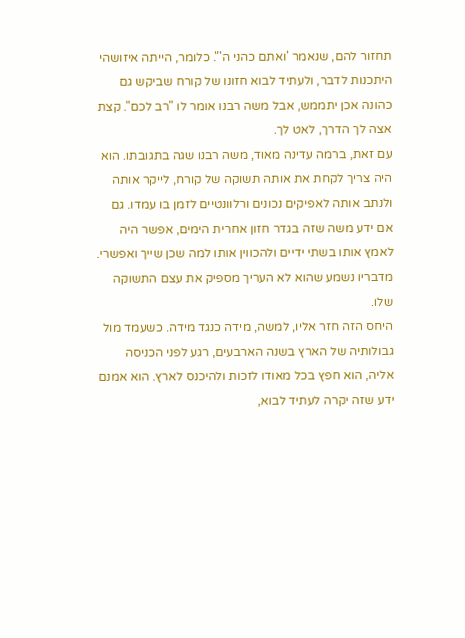תחזור להם, שנאמר 'ואתם כהני ה'". כלומר, הייתה איזושהי היתכנות לדבר, ולעתיד לבוא חזונו של קורח שביקש גם כהונה אכן יתממש, אבל משה רבנו אומר לו "רב לכם". קצת אצה לך הדרך, לאט לך.
עם זאת, ברמה עדינה מאוד, משה רבנו שגה בתגובתו. הוא היה צריך לקחת את אותה תשוקה של קורח, לייקר אותה ולנתב אותה לאפיקים נכונים ורלוונטיים לזמן בו עמדו. גם אם ידע משה שזה בגדר חזון אחרית הימים, אפשר היה לאמץ אותו בשתי ידיים ולהכווין אותו למה שכן שייך ואפשרי. מדבריו נשמע שהוא לא העריך מספיק את עצם התשוקה שלו.
היחס הזה חזר אליו, למשה, מידה כנגד מידה. כשעמד מול גבולותיה של הארץ בשנה הארבעים, רגע לפני הכניסה אליה, הוא חפץ בכל מאודו לזכות ולהיכנס לארץ. הוא אמנם ידע שזה יקרה לעתיד לבוא,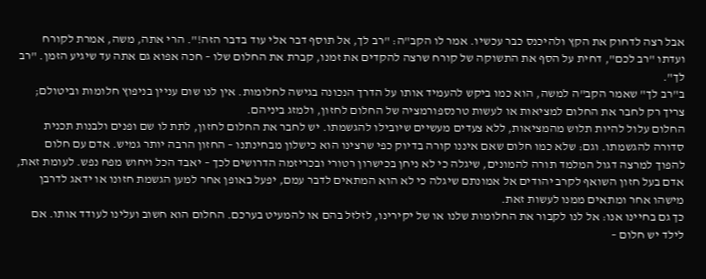אבל רצה לדחוק את הקץ ולהיכנס כבר עכשיו. אמר לו הקב"ה: "רב לך, אל תוסף דבר אלי עוד בדבר הזה!". הרי אתה, משה, אמרת לקורח ועדתו "רב לכם", דחית על הסף את התשוקה של קורח שרצה להקדים את זמנו, קברת את החלום שלו – חכה אפוא גם אתה עד שיגיע הזמן. "רב לך".
ב"רב לך" שאמר הקב"ה למשה, הוא כמו ביקש להעמיד אותו על הדרך הנכונה בגישה לחלומות. אין לנו שום עניין בניפוץ חלומות וביטולם; צריך רק לחבר את החלום למציאות או לעשות טרנספורמציה של החלום לחזון, ולמזג ביניהם.
החלום עלול להיות תלוש מהמציאות, ללא צעדים מעשיים שיובילו להגשמתו. יש לחבר את החלום לחזון, לתת לו שם ופנים ולבנות תכנית סדורה להגשמתו. וגם: שלא כמו חלום שאם איננו קורה בדיוק כפי שרצינו הוא כישלון מבחינתנו – החזון הרבה יותר גמיש. אדם עם חלום להפוך למרצה דגול המלמד תורה להמונים, שיגלה כי לא ניחן בכישרון רטורי ובכריזמה הדרושים לכך – יאבד הכל ויחוש מפח נפש. לעומת זאת, אדם בעל חזון השואף לקרב יהודים אל אמונתם שיגלה כי לא הוא המתאים לדבר עמם, יפעל באופן אחר למען הגשמת חזונו או ידאג לדרבן מישהו אחר ומתאים ממנו לעשות זאת.
כך גם בחיינו אנו: אל לנו לקבור את החלומות שלנו או של יקירינו, לזלזל בהם או להמעיט בערכם. החלום הוא חשוב ועלינו לעודד אותו. אם לילד יש חלום –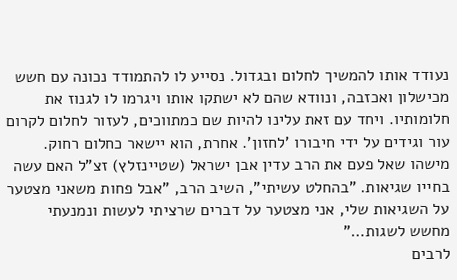נעודד אותו להמשיך לחלום ובגדול. נסייע לו להתמודד נכונה עם חשש מכישלון ואכזבה, ונוודא שהם לא ישתקו אותו ויגרמו לו לגנוז את חלומותיו. ויחד עם זאת עלינו להיות שם כמתווכים, לעזור לחלום לקרום עור וגידים על ידי חיבורו 'לחזון'. אחרת, הוא יישאר כחלום רחוק.
מישהו שאל פעם את הרב עדין אבן ישראל (שטיינזלץ) זצ"ל האם עשה בחייו שגיאות. "בהחלט עשיתי", השיב הרב, "אבל פחות משאני מצטער על השגיאות שלי, אני מצטער על דברים שרציתי לעשות ונמנעתי מחשש לשגות…"
לרבים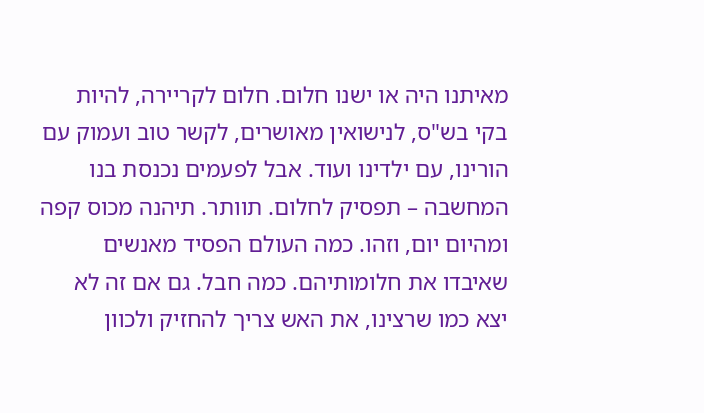מאיתנו היה או ישנו חלום. חלום לקריירה, להיות בקי בש"ס, לנישואין מאושרים, לקשר טוב ועמוק עם הורינו, עם ילדינו ועוד. אבל לפעמים נכנסת בנו המחשבה – תפסיק לחלום. תוותר. תיהנה מכוס קפה ומהיום יום, וזהו. כמה העולם הפסיד מאנשים שאיבדו את חלומותיהם. כמה חבל. גם אם זה לא יצא כמו שרצינו, את האש צריך להחזיק ולכוון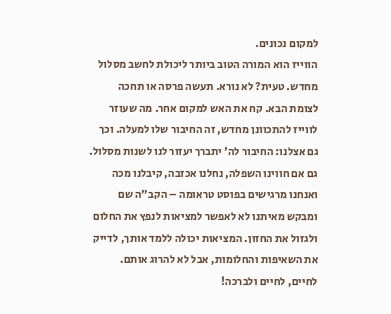למקום נכונים.
הווייז הוא המורה הטוב ביותר ליכולת לחשב מסלול מחדש. טעית? לא נורא. תעשה פרסה או תחכה לצומת הבא. קח את האש למקום אחר. מה שעוזר לווייז להתכוונן מחדש, זה החיבור שלו למעלה. וכך גם אצלנו: החיבור לה' יתברך יעזור לנו לשנות מסלול. גם אם חווינו השפלה, נחלנו אכזבה, קיבלנו מכה ואנחנו מרגישים בפוסט טראומה – הקב"ה שם ומבקש מאיתנו לא לאפשר למציאות לנפץ את החלום ולגזול את החזון. המציאות יכולה ללמד אותך, לדייק את השאיפות והחלומות, אבל לא להרוג אותם.
לחיים, לחיים ולברכה!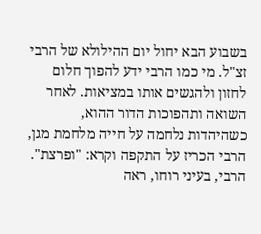בשבוע הבא יחול יום ההילולא של הרבי זצ"ל. מי כמו הרבי ידע להפוך חלום לחזון ולהגשים אותו במציאות. לאחר השואה ותהפוכות הדור ההוא, כשהיהדות נלחמה על חייה מלחמת מגן, הרבי הכריז על התקפה וקרא: "ופרצת". הרבי, בעיני רוחו, ראה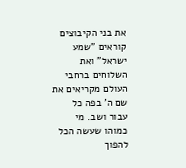את בני הקיבוצים קוראים "שמע ישראל" ואת השלוחים ברחבי העולם מקריאים את שם ה' בפה כל עבור ושב. מי כמוהו שעשה הכל להפוך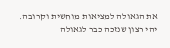את הגאולה למציאות מוחשית וקרובה. יהי רצון שנזכה כבר לגאולה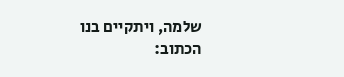שלמה, ויתקיים בנו הכתוב: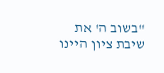"בשוב ה' את שיבת ציון היינו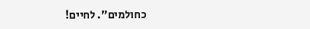כחולמים". לחיים!